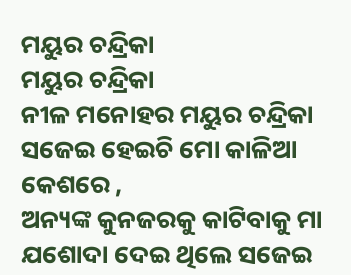ମୟୁର ଚନ୍ଦ୍ରିକା
ମୟୁର ଚନ୍ଦ୍ରିକା
ନୀଳ ମନୋହର ମୟୁର ଚନ୍ଦ୍ରିକା ସଜେଇ ହେଇଚି ମୋ କାଳିଆ କେଶରେ ,
ଅନ୍ୟଙ୍କ କୁନଜରକୁ କାଟିବାକୁ ମା ଯଶୋଦା ଦେଇ ଥିଲେ ସଜେଇ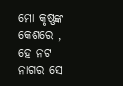ମୋ କୃଷ୍ଣଙ୍କ କେଶରେ ,
ହେ ନଟ ନାଗର ସେ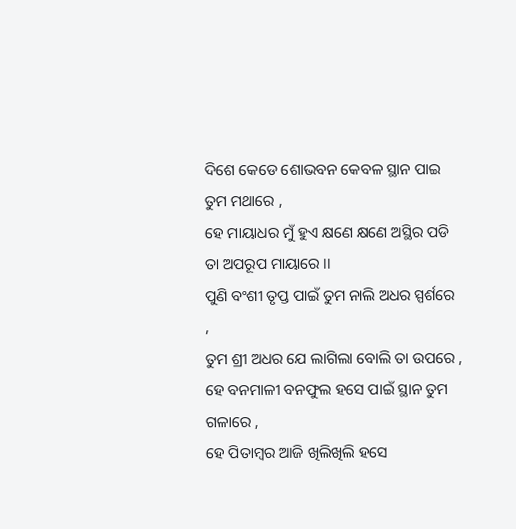ଦିଶେ କେଡେ ଶୋଭବନ କେବଳ ସ୍ଥାନ ପାଇ ତୁମ ମଥାରେ ,
ହେ ମାୟାଧର ମୁଁ ହୁଏ କ୍ଷଣେ କ୍ଷଣେ ଅସ୍ଥିର ପଡି ତା ଅପରୂପ ମାୟାରେ ।।
ପୁଣି ବଂଶୀ ତୃପ୍ତ ପାଇଁ ତୁମ ନାଲି ଅଧର ସ୍ପର୍ଶରେ ,
ତୁମ ଶ୍ରୀ ଅଧର ଯେ ଲାଗିଲା ବୋଲି ତା ଉପରେ ,
ହେ ବନମାଳୀ ବନଫୁଲ ହସେ ପାଇଁ ସ୍ଥାନ ତୁମ ଗଳାରେ ,
ହେ ପିତାମ୍ବର ଆଜି ଖିଲିଖିଲି ହସେ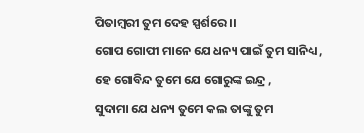ପିତାମ୍ବରୀ ତୁମ ଦେହ ସ୍ପର୍ଶରେ ।।
ଗୋପ ଗୋପୀ ମାନେ ଯେ ଧନ୍ୟ ପାଇଁ ତୁମ ସାନିଧ୍ୟ ,
ହେ ଗୋବିନ୍ଦ ତୁମେ ଯେ ଗୋରୁଙ୍କ ଇନ୍ଦ୍ର ,
ସୁଦାମା ଯେ ଧନ୍ୟ ତୁମେ କଲ ତାଙ୍କୁ ତୁମ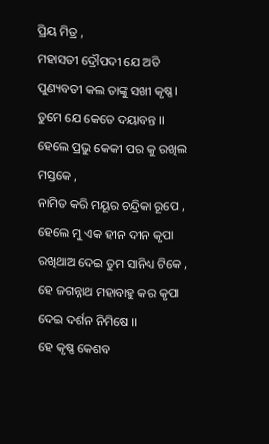ପ୍ରିୟ ମିତ୍ର ,
ମହାସତୀ ଦ୍ରୌପଦୀ ଯେ ଅତି ପୁଣ୍ୟବତୀ କଲ ତାଙ୍କୁ ସଖୀ କୃଷ୍ଣ। ତୁମେ ଯେ କେତେ ଦୟାବନ୍ତ ।।
ହେଲେ ପ୍ରଭୁ କେକୀ ପର କୁ ରଖିଲ ମସ୍ତକେ ,
ନାମିତ କରି ମୟୂର ଚନ୍ଦ୍ରିକା ରୂପେ ,
ହେଲେ ମୁ ଏକ ହୀନ ଦୀନ କୃପା ରଖିଥାଅ ଦେଇ ତୁମ ସାନିଧ୍ୟ ଟିକେ ,
ହେ ଜଗନ୍ନାଥ ମହାବାହୁ କର କୃପା ଦେଇ ଦର୍ଶନ ନିମିଷେ ।।
ହେ କୃଷ୍ଣ କେଶବ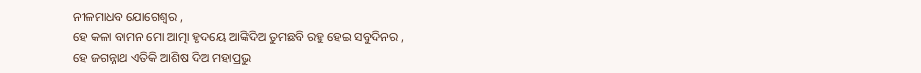ନୀଳମାଧବ ଯୋଗେଶ୍ୱର ,
ହେ କଳା ବାମନ ମୋ ଆତ୍ମା ହୃଦୟେ ଆଙ୍କିଦିଅ ତୁମଛବି ରହୁ ହେଇ ସବୁଦିନର ,
ହେ ଜଗନ୍ନାଥ ଏତିକି ଆଶିଷ ଦିଅ ମହାପ୍ରଭୁ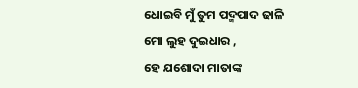ଧୋଇବି ମୁଁ ତୁମ ପଦ୍ମପାଦ ଢାଳି ମୋ ଲୁହ ଦୁଇଧାର ,
ହେ ଯଶୋଦା ମାତାଙ୍କ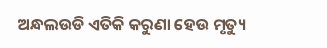ଅନ୍ଧଲଉଡି ଏତିକି କରୁଣା ହେଉ ମୃତ୍ୟୁ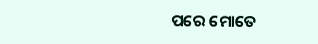ପରେ ମୋତେ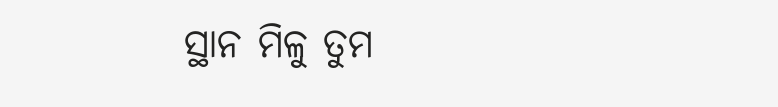ସ୍ଥାନ ମିଳୁ ତୁମ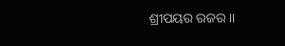ଶ୍ରୀପୟର ରଜର ।।